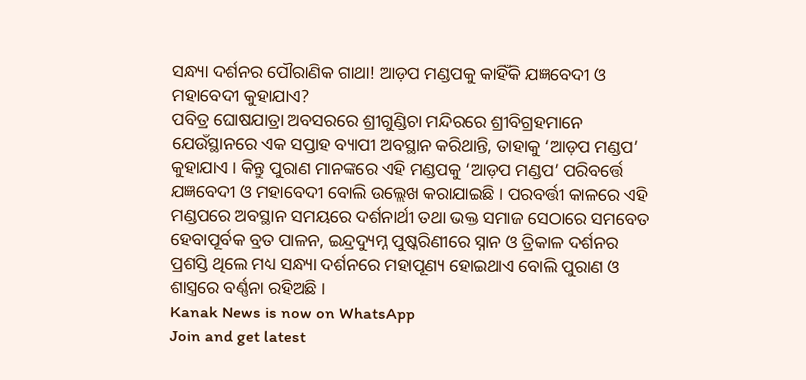ସନ୍ଧ୍ୟା ଦର୍ଶନର ପୌରାଣିକ ଗାଥା! ଆଡ଼ପ ମଣ୍ଡପକୁ କାହିଁକି ଯଜ୍ଞବେଦୀ ଓ ମହାବେଦୀ କୁହାଯାଏ?
ପବିତ୍ର ଘୋଷଯାତ୍ରା ଅବସରରେ ଶ୍ରୀଗୁଣ୍ଡିଚା ମନ୍ଦିରରେ ଶ୍ରୀବିଗ୍ରହମାନେ ଯେଉଁସ୍ଥାନରେ ଏକ ସପ୍ତାହ ବ୍ୟାପୀ ଅବସ୍ଥାନ କରିଥାନ୍ତି, ତାହାକୁ ‘ଆଡ଼ପ ମଣ୍ଡପ’ କୁହାଯାଏ । କିନ୍ତୁ ପୁରାଣ ମାନଙ୍କରେ ଏହି ମଣ୍ଡପକୁ ‘ଆଡ଼ପ ମଣ୍ଡପ’ ପରିବର୍ତ୍ତେ ଯଜ୍ଞବେଦୀ ଓ ମହାବେଦୀ ବୋଲି ଉଲ୍ଲେଖ କରାଯାଇଛି । ପରବର୍ତ୍ତୀ କାଳରେ ଏହି ମଣ୍ଡପରେ ଅବସ୍ଥାନ ସମୟରେ ଦର୍ଶନାର୍ଥୀ ତଥା ଭକ୍ତ ସମାଜ ସେଠାରେ ସମବେତ ହେବାପୂର୍ବକ ବ୍ରତ ପାଳନ, ଇନ୍ଦ୍ରଦ୍ୟୁମ୍ନ ପୁଷ୍କରିଣୀରେ ସ୍ନାନ ଓ ତ୍ରିକାଳ ଦର୍ଶନର ପ୍ରଶସ୍ତି ଥିଲେ ମଧ୍ୟ ସନ୍ଧ୍ୟା ଦର୍ଶନରେ ମହାପୂଣ୍ୟ ହୋଇଥାଏ ବୋଲି ପୁରାଣ ଓ ଶାସ୍ତ୍ରରେ ବର୍ଣ୍ଣନା ରହିଅଛି ।
Kanak News is now on WhatsApp
Join and get latest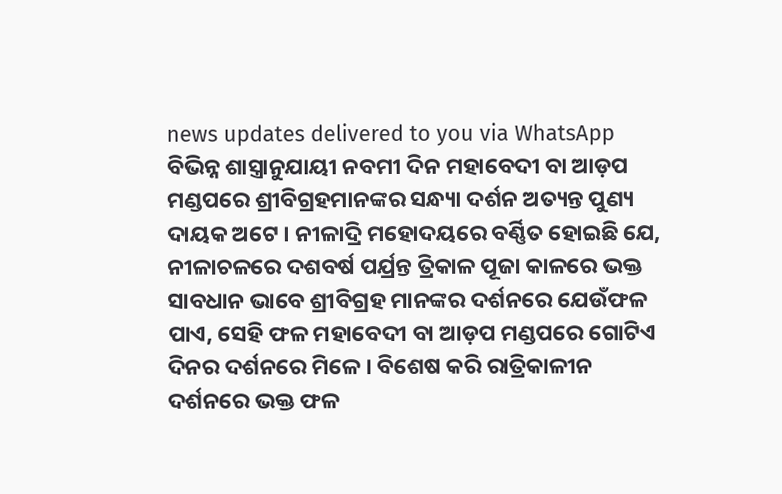news updates delivered to you via WhatsApp
ବିଭିନ୍ନ ଶାସ୍ତ୍ରାନୁଯାୟୀ ନବମୀ ଦିନ ମହାବେଦୀ ବା ଆଡ଼ପ ମଣ୍ଡପରେ ଶ୍ରୀବିଗ୍ରହମାନଙ୍କର ସନ୍ଧ୍ୟା ଦର୍ଶନ ଅତ୍ୟନ୍ତ ପୁଣ୍ୟ ଦାୟକ ଅଟେ । ନୀଳାଦ୍ରି ମହୋଦୟରେ ବର୍ଣ୍ଣିତ ହୋଇଛି ଯେ, ନୀଳାଚଳରେ ଦଶବର୍ଷ ପର୍ଯ୍ରନ୍ତ ତ୍ରିକାଳ ପୂଜା କାଳରେ ଭକ୍ତ ସାବଧାନ ଭାବେ ଶ୍ରୀବିଗ୍ରହ ମାନଙ୍କର ଦର୍ଶନରେ ଯେଉଁଫଳ ପାଏ, ସେହି ଫଳ ମହାବେଦୀ ବା ଆଡ଼ପ ମଣ୍ଡପରେ ଗୋଟିଏ ଦିନର ଦର୍ଶନରେ ମିଳେ । ବିଶେଷ କରି ରାତ୍ରିକାଳୀନ ଦର୍ଶନରେ ଭକ୍ତ ଫଳ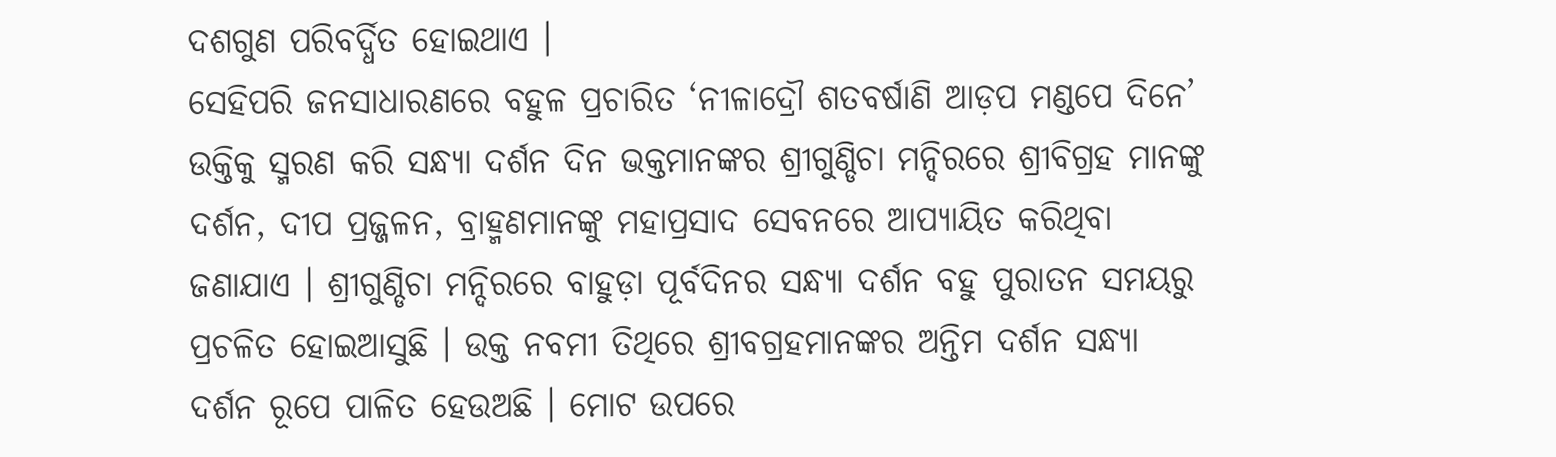ଦଶଗୁଣ ପରିବର୍ଦ୍ଧିତ ହୋଇଥାଏ ।
ସେହିପରି ଜନସାଧାରଣରେ ବହୁଳ ପ୍ରଚାରିତ ‘ନୀଳାଦ୍ରୌ ଶତବର୍ଷାଣି ଆଡ଼ପ ମଣ୍ଡପେ ଦିନେ’ ଉକ୍ତିକୁ ସ୍ମରଣ କରି ସନ୍ଧ୍ୟା ଦର୍ଶନ ଦିନ ଭକ୍ତମାନଙ୍କର ଶ୍ରୀଗୁଣ୍ଡିଚା ମନ୍ଦିରରେ ଶ୍ରୀବିଗ୍ରହ ମାନଙ୍କୁ ଦର୍ଶନ, ଦୀପ ପ୍ରଜ୍ଜଳନ, ବ୍ରାହ୍ମଣମାନଙ୍କୁ ମହାପ୍ରସାଦ ସେବନରେ ଆପ୍ୟାୟିତ କରିଥିବା ଜଣାଯାଏ । ଶ୍ରୀଗୁଣ୍ଡିଚା ମନ୍ଦିରରେ ବାହୁଡ଼ା ପୂର୍ବଦିନର ସନ୍ଧ୍ୟା ଦର୍ଶନ ବହୁ ପୁରାତନ ସମୟରୁ ପ୍ରଚଳିତ ହୋଇଆସୁଛି । ଉକ୍ତ ନବମୀ ତିଥିରେ ଶ୍ରୀବଗ୍ରହମାନଙ୍କର ଅନ୍ତିମ ଦର୍ଶନ ସନ୍ଧ୍ୟା ଦର୍ଶନ ରୂପେ ପାଳିତ ହେଉଅଛି । ମୋଟ ଉପରେ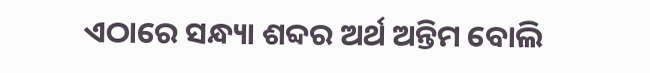ଏଠାରେ ସନ୍ଧ୍ୟା ଶବ୍ଦର ଅର୍ଥ ଅନ୍ତିମ ବୋଲି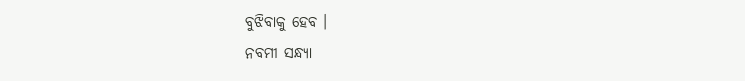ବୁଝିବାକୁ ହେବ ।
ନବମୀ ସନ୍ଧ୍ୟା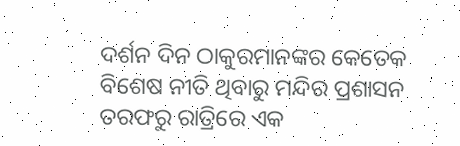ଦର୍ଶନ ଦିନ ଠାକୁରମାନଙ୍କର କେତେକ ବିଶେଷ ନୀତି ଥିବାରୁ ମନ୍ଦିର ପ୍ରଶାସନ ତରଫରୁ ରାତ୍ରିରେ ଏକ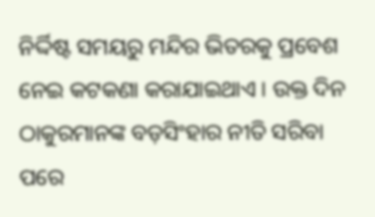ନିର୍ଦ୍ଦିଷ୍ଟ ସମୟରୁ ମନ୍ଦିର ଭିତରକୁ ପ୍ରବେଶ ନେଇ କଟକଣା କରାଯାଇଥାଏ । ଉକ୍ତ ଦିନ ଠାକୁରମାନଙ୍କ ବଡ଼ସିଂହାର ନୀତି ସରିବା ପରେ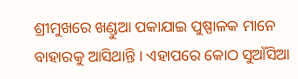ଶ୍ରୀମୁଖରେ ଖଣ୍ଡୁଆ ପକାଯାଇ ପୁଷ୍ପାଳକ ମାନେ ବାହାରକୁ ଆସିଥାନ୍ତି । ଏହାପରେ କୋଠ ସୁଆଁସିଆ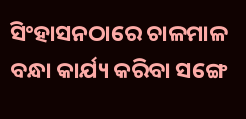ସିଂହାସନଠାରେ ଚାଳମାଳ ବନ୍ଧା କାର୍ଯ୍ୟ କରିବା ସଙ୍ଗେ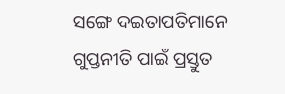ସଙ୍ଗେ ଦଇତାପତିମାନେ ଗୁପ୍ତନୀତି ପାଇଁ ପ୍ରସ୍ତୁତ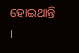ହୋଇଥାନ୍ତି ।